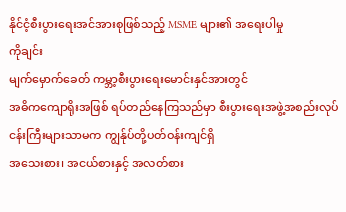နိုင်ငံ့စီးပွားရေးအင်အားစုဖြစ်သည့် MSME များ၏ အရေးပါမှု
ကိုချင်း
မျက်မှောက်ခေတ် ကမ္ဘာ့စီးပွားရေးမောင်းနှင်အားတွင်
အဓိကကျောရိုးအဖြစ် ရပ်တည်နေကြသည်မှာ စီးပွားရေးအဖွဲ့အစည်းလုပ်ငန်းကြီးများသာမက ကျွန်ုပ်တို့ပတ်ဝန်းကျင်ရှိ
အသေးစား၊ အငယ်စားနှင့် အလတ်စား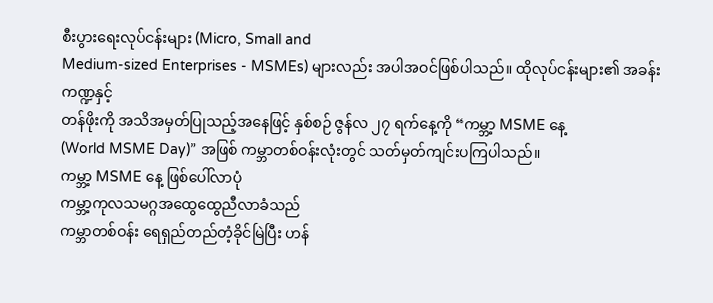စီးပွားရေးလုပ်ငန်းများ (Micro, Small and
Medium-sized Enterprises - MSMEs) များလည်း အပါအဝင်ဖြစ်ပါသည်။ ထိုလုပ်ငန်းများ၏ အခန်းကဏ္ဍနှင့်
တန်ဖိုးကို အသိအမှတ်ပြုသည့်အနေဖြင့် နှစ်စဉ် ဇွန်လ ၂၇ ရက်နေ့ကို “ကမ္ဘာ့ MSME နေ့
(World MSME Day)” အဖြစ် ကမ္ဘာတစ်ဝန်းလုံးတွင် သတ်မှတ်ကျင်းပကြပါသည်။
ကမ္ဘာ့ MSME နေ့ ဖြစ်ပေါ်လာပုံ
ကမ္ဘာ့ကုလသမဂ္ဂအထွေထွေညီလာခံသည်
ကမ္ဘာတစ်ဝန်း ရေရှည်တည်တံ့ခိုင်မြဲပြီး ဟန်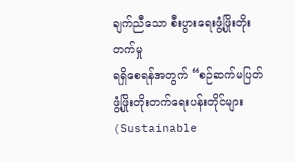ချက်ညီသော စီးပွားရေးဖွံ့ဖြိုးတိုးတက်မှု
ရရှိစေရန်အတွက် “စဉ်ဆက်မပြတ် ဖွံ့ဖြိုးတိုးတက်ရေးပန်းတိုင်များ (Sustainable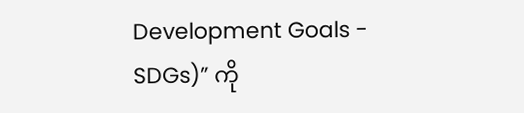Development Goals - SDGs)” ကို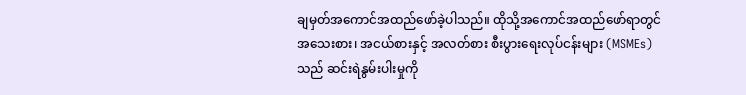ချမှတ်အကောင်အထည်ဖော်ခဲ့ပါသည်။ ထိုသို့အကောင်အထည်ဖော်ရာတွင်
အသေးစား၊ အငယ်စားနှင့် အလတ်စား စီးပွားရေးလုပ်ငန်းများ (MSMEs) သည် ဆင်းရဲနွမ်းပါးမှုကို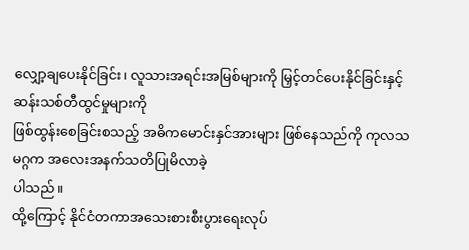လျှော့ချပေးနိုင်ခြင်း၊ လူသားအရင်းအမြစ်များကို မြှင့်တင်ပေးနိုင်ခြင်းနှင့် ဆန်းသစ်တီထွင်မှုများကို
ဖြစ်ထွန်းစေခြင်းစသည့် အဓိကမောင်းနှင်အားများ ဖြစ်နေသည်ကို ကုလသမဂ္ဂက အလေးအနက်သတိပြုမိလာခဲ့
ပါသည်။
ထို့ကြောင့် နိုင်ငံတကာအသေးစားစီးပွားရေးလုပ်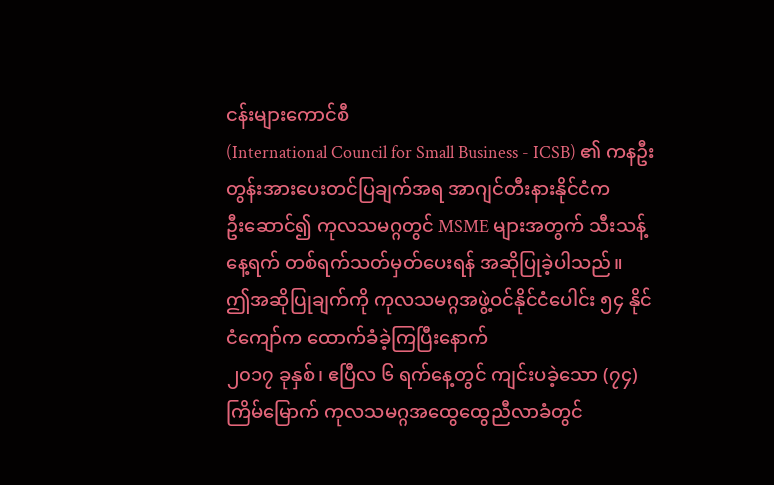ငန်းများကောင်စီ
(International Council for Small Business - ICSB) ၏ ကနဦးတွန်းအားပေးတင်ပြချက်အရ အာဂျင်တီးနားနိုင်ငံက
ဦးဆောင်၍ ကုလသမဂ္ဂတွင် MSME များအတွက် သီးသန့်နေ့ရက် တစ်ရက်သတ်မှတ်ပေးရန် အဆိုပြုခဲ့ပါသည်။
ဤအဆိုပြုချက်ကို ကုလသမဂ္ဂအဖွဲ့ဝင်နိုင်ငံပေါင်း ၅၄ နိုင်ငံကျော်က ထောက်ခံခဲ့ကြပြီးနောက်
၂၀၁၇ ခုနှစ်၊ ဧပြီလ ၆ ရက်နေ့တွင် ကျင်းပခဲ့သော (၇၄) ကြိမ်မြောက် ကုလသမဂ္ဂအထွေထွေညီလာခံတွင်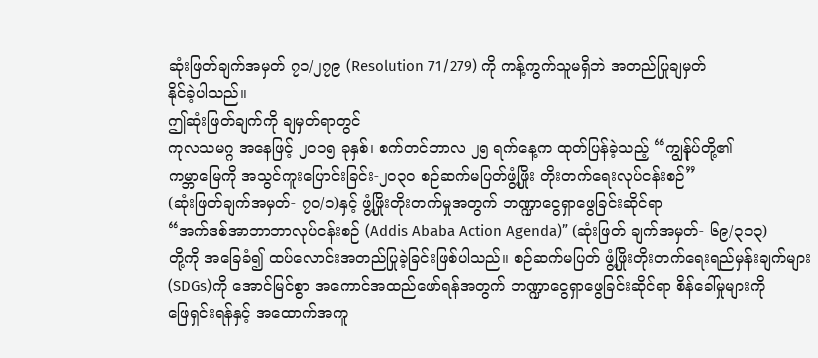ဆုံးဖြတ်ချက်အမှတ် ၇၁/၂၇၉ (Resolution 71/279) ကို ကန့်ကွက်သူမရှိဘဲ အတည်ပြုချမှတ်
နိုင်ခဲ့ပါသည်။
ဤဆုံးဖြတ်ချက်ကို ချမှတ်ရာတွင်
ကုလသမဂ္ဂ အနေဖြင့် ၂၀၁၅ ခုနှစ်၊ စက်တင်ဘာလ ၂၅ ရက်နေ့က ထုတ်ပြန်ခဲ့သည့် “ကျွန်ုပ်တို့၏
ကမ္ဘာမြေကို အသွင်ကူးပြောင်းခြင်း-၂ဝ၃ဝ စဉ်ဆက်မပြတ်ဖွံ့ဖြိုး တိုးတက်ရေးလုပ်ငန်းစဉ်”
(ဆုံးဖြတ်ချက်အမှတ်- ၇၀/၁)နှင့် ဖွံ့ဖြိုးတိုးတက်မှုအတွက် ဘဏ္ဍာငွေရှာဖွေခြင်းဆိုင်ရာ
“အက်ဒစ်အာဘာဘာလုပ်ငန်းစဉ် (Addis Ababa Action Agenda)” (ဆုံးဖြတ် ချက်အမှတ်- ၆၉/၃၁၃)
တို့ကို အခြေခံ၍ ထပ်လောင်းအတည်ပြုခဲ့ခြင်းဖြစ်ပါသည်။ စဉ်ဆက်မပြတ် ဖွံ့ဖြိုးတိုးတက်ရေးရည်မှန်းချက်များ
(SDGs)ကို အောင်မြင်စွာ အကောင်အထည်ဖော်ရန်အတွက် ဘဏ္ဍာငွေရှာဖွေခြင်းဆိုင်ရာ စိန်ခေါ်မှုများကို
ဖြေရှင်းရန်နှင့် အထောက်အကူ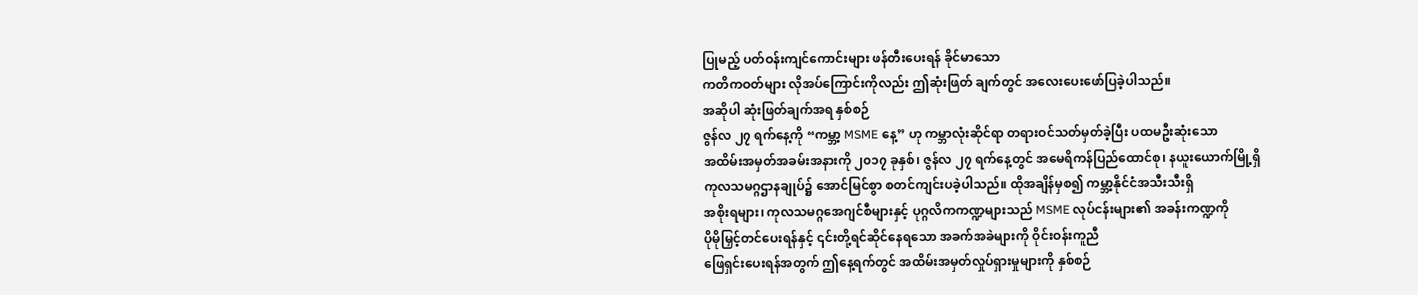ပြုမည့် ပတ်ဝန်းကျင်ကောင်းများ ဖန်တီးပေးရန် ခိုင်မာသော
ကတိကဝတ်များ လိုအပ်ကြောင်းကိုလည်း ဤဆုံးဖြတ် ချက်တွင် အလေးပေးဖော်ပြခဲ့ပါသည်။
အဆိုပါ ဆုံးဖြတ်ချက်အရ နှစ်စဉ်
ဇွန်လ ၂၇ ရက်နေ့ကို “ကမ္ဘာ့ MSME နေ့” ဟု ကမ္ဘာလုံးဆိုင်ရာ တရားဝင်သတ်မှတ်ခဲ့ပြီး ပထမဦးဆုံးသော
အထိမ်းအမှတ်အခမ်းအနားကို ၂၀၁၇ ခုနှစ်၊ ဇွန်လ ၂၇ ရက်နေ့တွင် အမေရိကန်ပြည်ထောင်စု၊ နယူးယောက်မြို့ရှိ
ကုလသမဂ္ဂဌာနချုပ်၌ အောင်မြင်စွာ စတင်ကျင်းပခဲ့ပါသည်။ ထိုအချိန်မှစ၍ ကမ္ဘာ့နိုင်ငံအသီးသီးရှိ
အစိုးရများ၊ ကုလသမဂ္ဂအေဂျင်စီများနှင့် ပုဂ္ဂလိကကဏ္ဍများသည် MSME လုပ်ငန်းများ၏ အခန်းကဏ္ဍကို
ပိုမိုမြှင့်တင်ပေးရန်နှင့် ၎င်းတို့ရင်ဆိုင်နေရသော အခက်အခဲများကို ဝိုင်းဝန်းကူညီ
ဖြေရှင်းပေးရန်အတွက် ဤနေ့ရက်တွင် အထိမ်းအမှတ်လှုပ်ရှားမှုများကို နှစ်စဉ်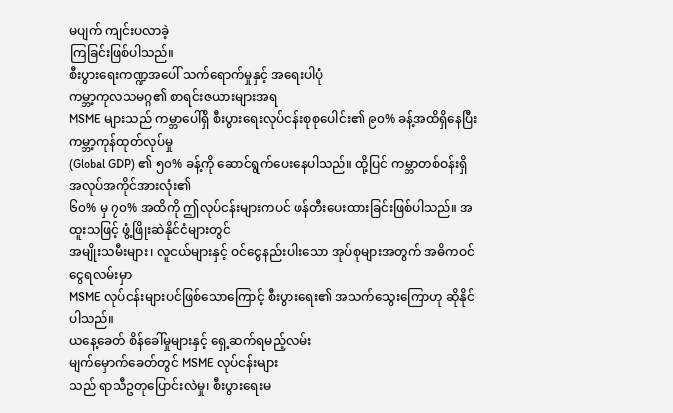မပျက် ကျင်းပလာခဲ့
ကြခြင်းဖြစ်ပါသည်။
စီးပွားရေးကဏ္ဍအပေါ် သက်ရောက်မှုနှင့် အရေးပါပုံ
ကမ္ဘာ့ကုလသမဂ္ဂ၏ စာရင်းဇယားများအရ
MSME များသည် ကမ္ဘာပေါ်ရှိ စီးပွားရေးလုပ်ငန်းစုစုပေါင်း၏ ၉၀% ခန့်အထိရှိနေပြီး ကမ္ဘာ့ကုန်ထုတ်လုပ်မှု
(Global GDP) ၏ ၅၀% ခန့်ကို ဆောင်ရွက်ပေးနေပါသည်။ ထို့ပြင် ကမ္ဘာတစ်ဝန်းရှိ အလုပ်အကိုင်အားလုံး၏
၆၀% မှ ၇၀% အထိကို ဤလုပ်ငန်းများကပင် ဖန်တီးပေးထားခြင်းဖြစ်ပါသည်။ အထူးသဖြင့် ဖွံ့ဖြိုးဆဲနိုင်ငံများတွင်
အမျိုးသမီးများ၊ လူငယ်များနှင့် ဝင်ငွေနည်းပါးသော အုပ်စုများအတွက် အဓိကဝင်ငွေရလမ်းမှာ
MSME လုပ်ငန်းများပင်ဖြစ်သောကြောင့် စီးပွားရေး၏ အသက်သွေးကြောဟု ဆိုနိုင်ပါသည်။
ယနေ့ခေတ် စိန်ခေါ်မှုများနှင့် ရှေ့ဆက်ရမည့်လမ်း
မျက်မှောက်ခေတ်တွင် MSME လုပ်ငန်းများ
သည် ရာသီဥတုပြောင်းလဲမှု၊ စီးပွားရေးမ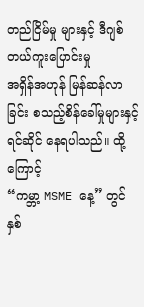တည်ငြိမ်မှု များနှင့် ဒီဂျစ်တယ်ကူးပြောင်းမှု
အရှိန်အဟုန် မြန်ဆန်လာခြင်း စသည့်စိန်ခေါ်မှုများနှင့် ရင်ဆိုင် နေရပါသည်။ ထို့ကြောင့်
“ကမ္ဘာ့ MSME နေ့” တွင် နှစ်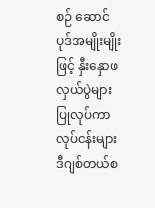စဉ် ဆောင်ပုဒ်အမျိုးမျိုးဖြင့် နှီးနှောဖလှယ်ပွဲများ ပြုလုပ်ကာ
လုပ်ငန်းများ ဒီဂျစ်တယ်စ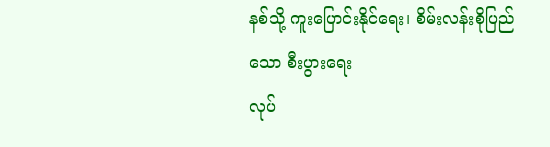နစ်သို့ ကူးပြောင်းနိုင်ရေး၊ စိမ်းလန်းစိုပြည်သော စီးပွားရေး
လုပ်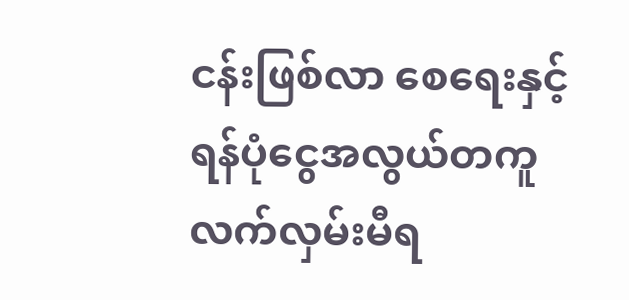ငန်းဖြစ်လာ စေရေးနှင့် ရန်ပုံငွေအလွယ်တကူ လက်လှမ်းမီရ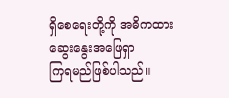ရှိစေရေးတို့ကို အဓိကထား ဆွေးနွေးအဖြေရှာ
ကြရမည်ဖြစ်ပါသည်။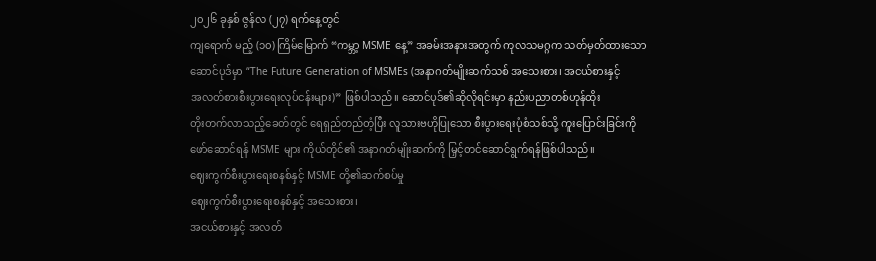၂၀၂၆ ခုနှစ် ဇွန်လ (၂၇) ရက်နေ့တွင်
ကျရောက် မည့် (၁၀) ကြိမ်မြောက် “ကမ္ဘာ့ MSME နေ့” အခမ်းအနားအတွက် ကုလသမဂ္ဂက သတ်မှတ်ထားသော
ဆောင်ပုဒ်မှာ “The Future Generation of MSMEs (အနာဂတ်မျိုးဆက်သစ် အသေးစား၊ အငယ်စားနှင့်
အလတ်စားစီးပွားရေးလုပ်ငန်းများ)” ဖြစ်ပါသည်။ ဆောင်ပုဒ်၏ဆိုလိုရင်းမှာ နည်းပညာတစ်ဟုန်ထိုး
တိုးတက်လာသည့်ခေတ်တွင် ရေရှည်တည်တံ့ပြီး လူသားဗဟိုပြုသော စီးပွားရေးပုံစံသစ်သို့ ကူးပြောင်းခြင်းကို
ဖော်ဆောင်ရန် MSME များ ကိုယ်တိုင်၏ အနာဂတ်မျိုးဆက်ကို မြှင့်တင်ဆောင်ရွက်ရန်ဖြစ်ပါသည်။
ဈေးကွက်စီးပွားရေးစနစ်နှင့် MSME တို့၏ဆက်စပ်မှု
ဈေးကွက်စီးပွားရေးစနစ်နှင့် အသေးစား၊
အငယ်စားနှင့် အလတ်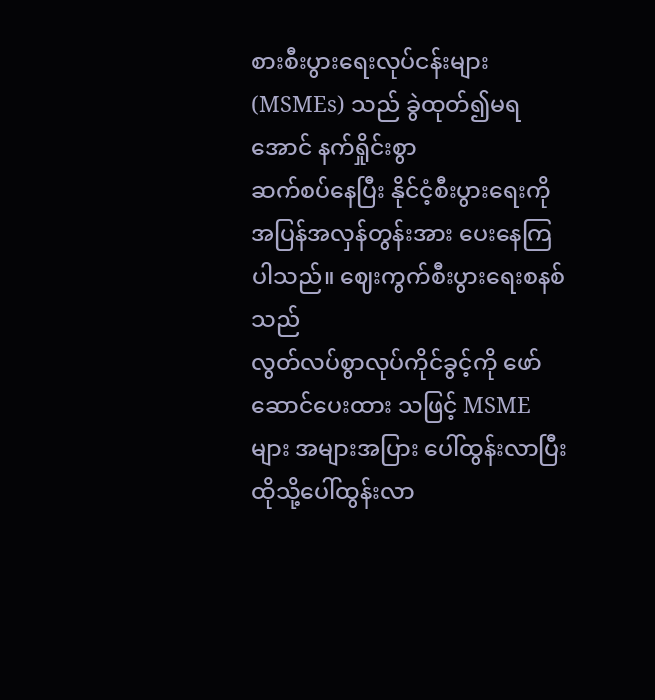စားစီးပွားရေးလုပ်ငန်းများ (MSMEs) သည် ခွဲထုတ်၍မရအောင် နက်ရှိုင်းစွာ
ဆက်စပ်နေပြီး နိုင်ငံ့စီးပွားရေးကို အပြန်အလှန်တွန်းအား ပေးနေကြပါသည်။ ဈေးကွက်စီးပွားရေးစနစ်သည်
လွတ်လပ်စွာလုပ်ကိုင်ခွင့်ကို ဖော်ဆောင်ပေးထား သဖြင့် MSME များ အများအပြား ပေါ်ထွန်းလာပြီး
ထိုသို့ပေါ်ထွန်းလာ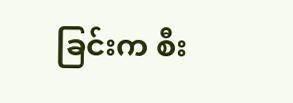ခြင်းက စီး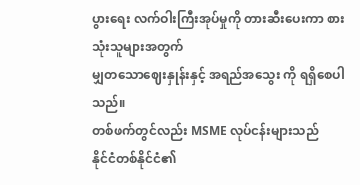ပွားရေး လက်ဝါးကြီးအုပ်မှုကို တားဆီးပေးကာ စားသုံးသူများအတွက်
မျှတသောဈေးနှုန်းနှင့် အရည်အသွေး ကို ရရှိစေပါသည်။
တစ်ဖက်တွင်လည်း MSME လုပ်ငန်းများသည်
နိုင်ငံတစ်နိုင်ငံ၏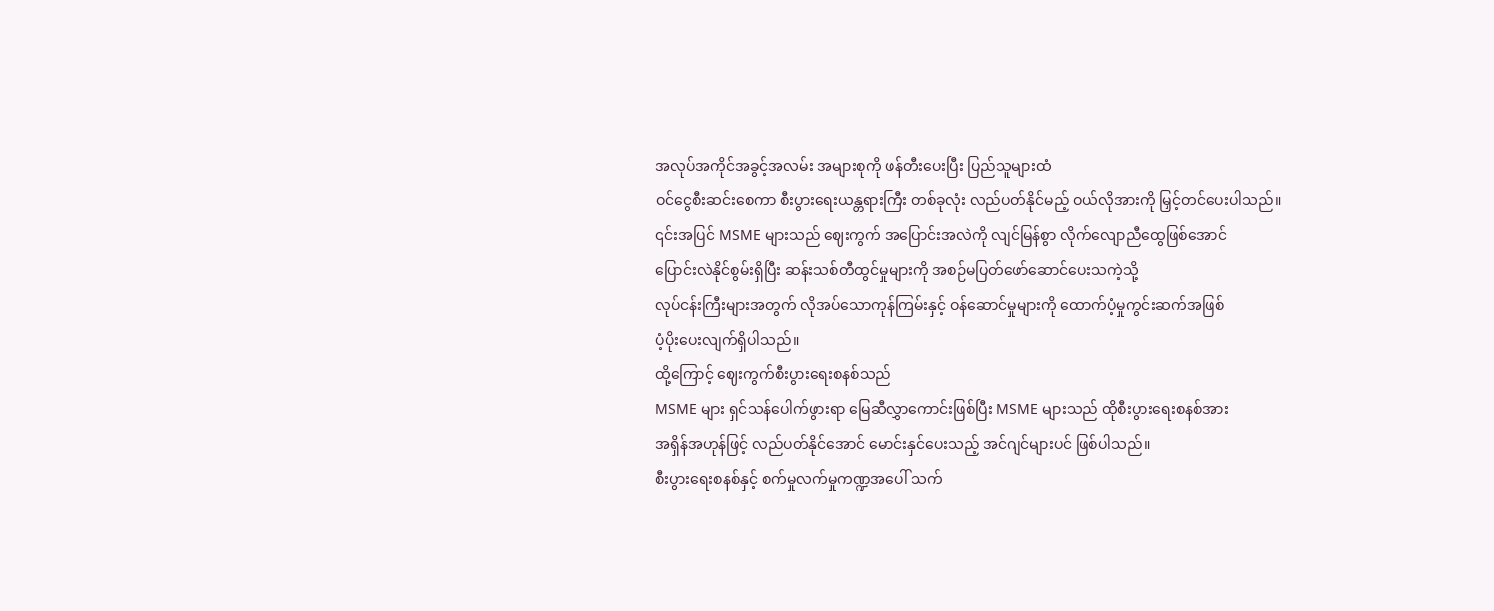အလုပ်အကိုင်အခွင့်အလမ်း အများစုကို ဖန်တီးပေးပြီး ပြည်သူများထံ
ဝင်ငွေစီးဆင်းစေကာ စီးပွားရေးယန္တရားကြီး တစ်ခုလုံး လည်ပတ်နိုင်မည့် ဝယ်လိုအားကို မြှင့်တင်ပေးပါသည်။
၎င်းအပြင် MSME များသည် ဈေးကွက် အပြောင်းအလဲကို လျင်မြန်စွာ လိုက်လျောညီထွေဖြစ်အောင်
ပြောင်းလဲနိုင်စွမ်းရှိပြီး ဆန်းသစ်တီထွင်မှုများကို အစဉ်မပြတ်ဖော်ဆောင်ပေးသကဲ့သို့
လုပ်ငန်းကြီးများအတွက် လိုအပ်သောကုန်ကြမ်းနှင့် ဝန်ဆောင်မှုများကို ထောက်ပံ့မှုကွင်းဆက်အဖြစ်
ပံ့ပိုးပေးလျက်ရှိပါသည်။
ထို့ကြောင့် ဈေးကွက်စီးပွားရေးစနစ်သည်
MSME များ ရှင်သန်ပေါက်ဖွားရာ မြေဆီလွှာကောင်းဖြစ်ပြီး MSME များသည် ထိုစီးပွားရေးစနစ်အား
အရှိန်အဟုန်ဖြင့် လည်ပတ်နိုင်အောင် မောင်းနှင်ပေးသည့် အင်ဂျင်များပင် ဖြစ်ပါသည်။
စီးပွားရေးစနစ်နှင့် စက်မှုလက်မှုကဏ္ဍအပေါ် သက်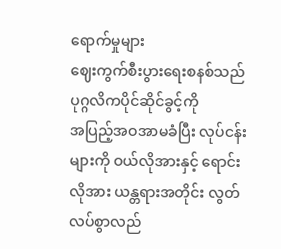ရောက်မှုများ
ဈေးကွက်စီးပွားရေးစနစ်သည် ပုဂ္ဂလိကပိုင်ဆိုင်ခွင့်ကို
အပြည့်အဝအာမခံပြီး လုပ်ငန်းများကို ဝယ်လိုအားနှင့် ရောင်းလိုအား ယန္တရားအတိုင်း လွတ်လပ်စွာလည်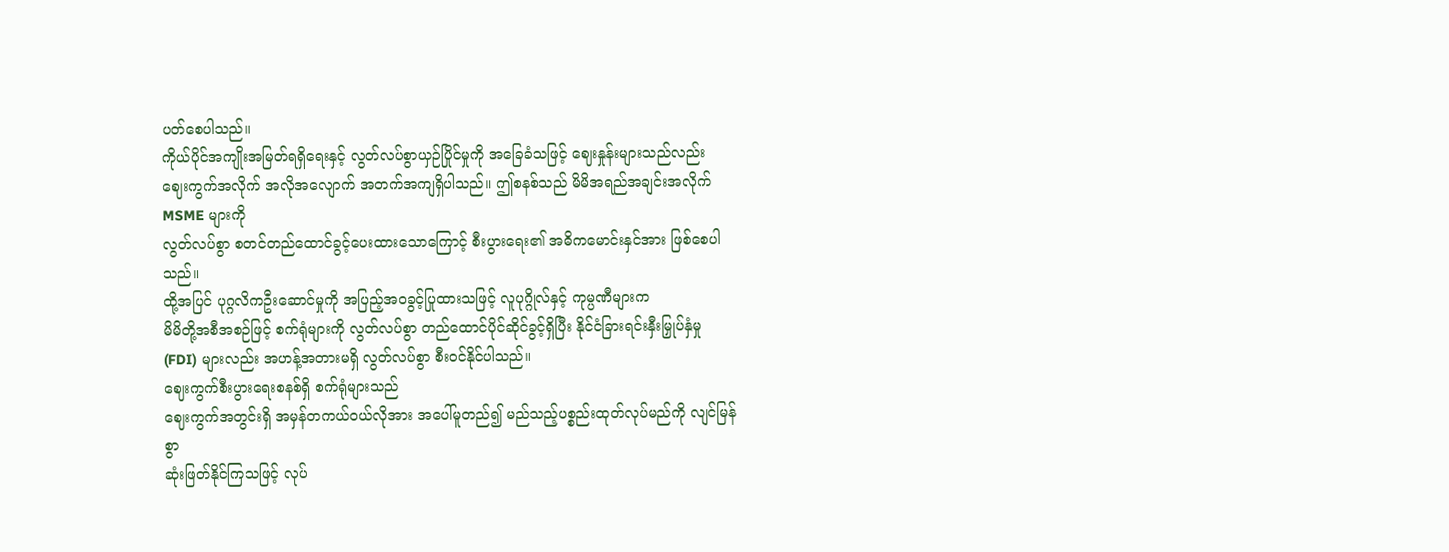ပတ်စေပါသည်။
ကိုယ်ပိုင်အကျိုးအမြတ်ရရှိရေးနှင့် လွတ်လပ်စွာယှဉ်ပြိုင်မှုကို အခြေခံသဖြင့် ဈေးနှုန်းများသည်လည်း
ဈေးကွက်အလိုက် အလိုအလျောက် အတက်အကျရှိပါသည်။ ဤစနစ်သည် မိမိအရည်အချင်းအလိုက် MSME များကို
လွတ်လပ်စွာ စတင်တည်ထောင်ခွင့်ပေးထားသောကြောင့် စီးပွားရေး၏ အဓိကမောင်းနှင်အား ဖြစ်စေပါသည်။
ထို့အပြင် ပုဂ္ဂလိကဦးဆောင်မှုကို အပြည့်အဝခွင့်ပြုထားသဖြင့် လူပုဂ္ဂိုလ်နှင့် ကုမ္ပဏီများက
မိမိတို့အစီအစဉ်ဖြင့် စက်ရုံများကို လွတ်လပ်စွာ တည်ထောင်ပိုင်ဆိုင်ခွင့်ရှိပြီး နိုင်ငံခြားရင်းနှီးမြှုပ်နှံမှု
(FDI) များလည်း အဟန့်အတားမရှိ လွတ်လပ်စွာ စီးဝင်နိုင်ပါသည်။
ဈေးကွက်စီးပွားရေးစနစ်ရှိ စက်ရုံများသည်
ဈေးကွက်အတွင်းရှိ အမှန်တကယ်ဝယ်လိုအား အပေါ်မူတည်၍ မည်သည့်ပစ္စည်းထုတ်လုပ်မည်ကို လျင်မြန်စွာ
ဆုံးဖြတ်နိုင်ကြသဖြင့် လုပ်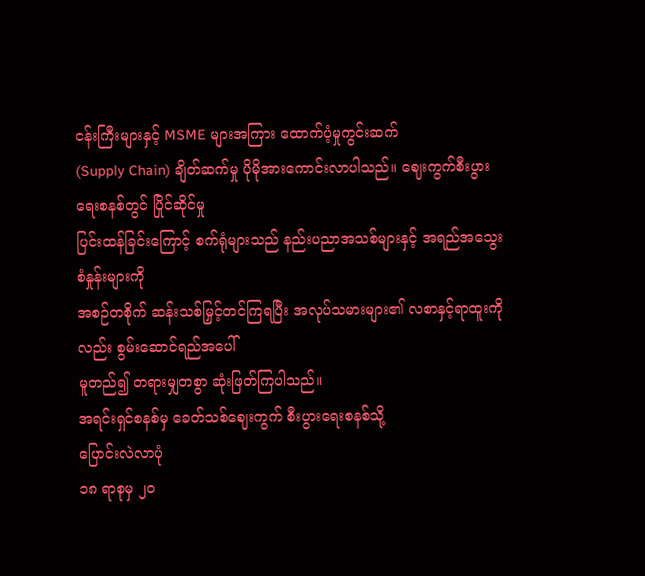ငန်းကြီးများနှင့် MSME များအကြား ထောက်ပံ့မှုကွင်းဆက်
(Supply Chain) ချိတ်ဆက်မှု ပိုမိုအားကောင်းလာပါသည်။ ဈေးကွက်စီးပွားရေးစနစ်တွင် ပြိုင်ဆိုင်မှု
ပြင်းထန်ခြင်းကြောင့် စက်ရုံများသည် နည်းပညာအသစ်များနှင့် အရည်အသွေးစံနှုန်းများကို
အစဉ်တစိုက် ဆန်းသစ်မြှင့်တင်ကြရပြီး အလုပ်သမားများ၏ လစာနှင့်ရာထူးကိုလည်း စွမ်းဆောင်ရည်အပေါ်
မူတည်၍ တရားမျှတစွာ ဆုံးဖြတ်ကြပါသည်။
အရင်းရှင်စနစ်မှ ခေတ်သစ်ဈေးကွက် စီးပွားရေးစနစ်သို့
ပြောင်းလဲလာပုံ
၁၈ ရာစုမှ ၂၀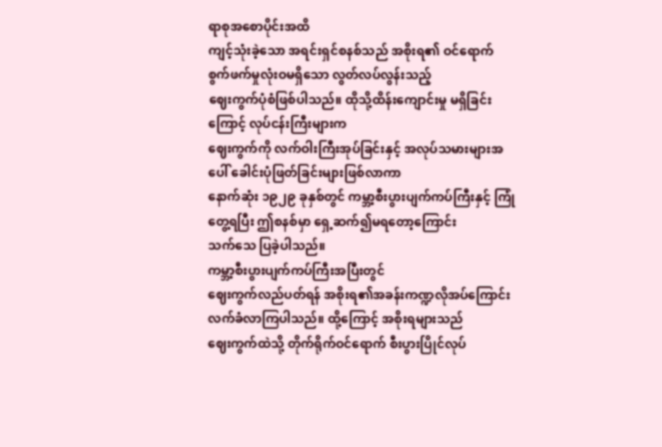ရာစုအစောပိုင်းအထိ
ကျင့်သုံးခဲ့သော အရင်းရှင်စနစ်သည် အစိုးရ၏ ဝင်ရောက် စွက်ဖက်မှုလုံးဝမရှိသော လွတ်လပ်လွန်းသည့်
ဈေးကွက်ပုံစံဖြစ်ပါသည်။ ထိုသို့ထိန်းကျောင်းမှု မရှိခြင်းကြောင့် လုပ်ငန်းကြီးများက
ဈေးကွက်ကို လက်ဝါးကြီးအုပ်ခြင်းနှင့် အလုပ်သမားများအပေါ် ခေါင်းပုံဖြတ်ခြင်းများဖြစ်လာကာ
နောက်ဆုံး ၁၉၂၉ ခုနှစ်တွင် ကမ္ဘာ့စီးပွားပျက်ကပ်ကြီးနှင့် ကြုံတွေ့ရပြီး ဤစနစ်မှာ ရှေ့ဆက်၍မရတော့ကြောင်း
သက်သေ ပြခဲ့ပါသည်။
ကမ္ဘာ့စီးပွားပျက်ကပ်ကြီးအပြီးတွင်
ဈေးကွက်လည်ပတ်ရန် အစိုးရ၏အခန်းကဏ္ဍလိုအပ်ကြောင်း လက်ခံလာကြပါသည်။ ထို့ကြောင့် အစိုးရများသည်
ဈေးကွက်ထဲသို့ တိုက်ရိုက်ဝင်ရောက် စီးပွားပြိုင်လုပ်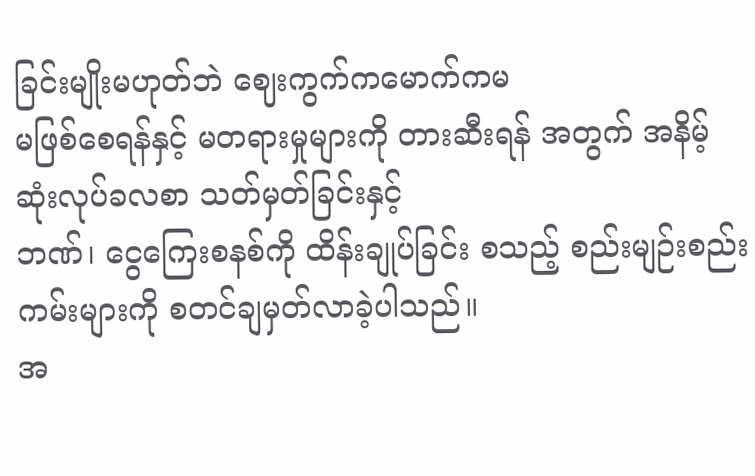ခြင်းမျိုးမဟုတ်ဘဲ ဈေးကွက်ကမောက်ကမ
မဖြစ်စေရန်နှင့် မတရားမှုများကို တားဆီးရန် အတွက် အနိမ့်ဆုံးလုပ်ခလစာ သတ်မှတ်ခြင်းနှင့်
ဘဏ်၊ ငွေကြေးစနစ်ကို ထိန်းချုပ်ခြင်း စသည့် စည်းမျဉ်းစည်းကမ်းများကို စတင်ချမှတ်လာခဲ့ပါသည်။
အ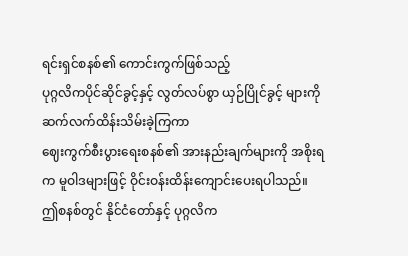ရင်းရှင်စနစ်၏ ကောင်းကွက်ဖြစ်သည့်
ပုဂ္ဂလိကပိုင်ဆိုင်ခွင့်နှင့် လွတ်လပ်စွာ ယှဉ်ပြိုင်ခွင့် များကို ဆက်လက်ထိန်းသိမ်းခဲ့ကြကာ
ဈေးကွက်စီးပွားရေးစနစ်၏ အားနည်းချက်များကို အစိုးရက မူဝါဒများဖြင့် ဝိုင်းဝန်းထိန်းကျောင်းပေးရပါသည်။
ဤစနစ်တွင် နိုင်ငံတော်နှင့် ပုဂ္ဂလိက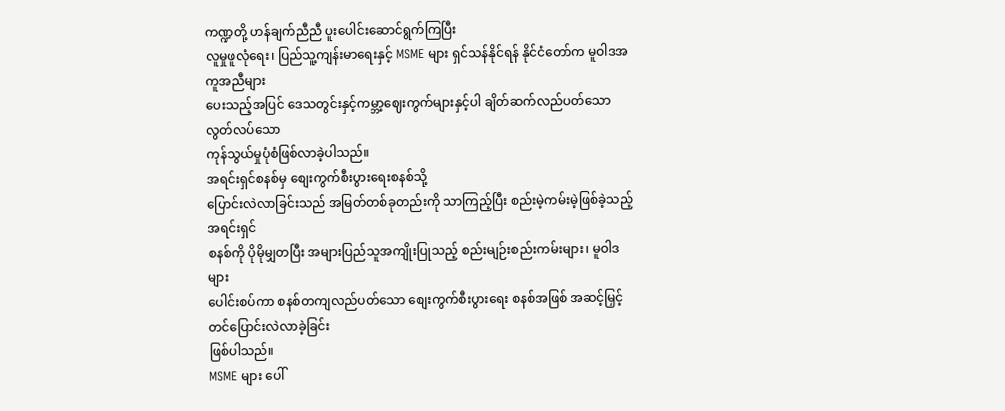ကဏ္ဍတို့ ဟန်ချက်ညီညီ ပူးပေါင်းဆောင်ရွက်ကြပြီး
လူမှုဖူလုံရေး၊ ပြည်သူ့ကျန်းမာရေးနှင့် MSME များ ရှင်သန်နိုင်ရန် နိုင်ငံတော်က မူဝါဒအကူအညီများ
ပေးသည့်အပြင် ဒေသတွင်းနှင့်ကမ္ဘာ့ဈေးကွက်များနှင့်ပါ ချိတ်ဆက်လည်ပတ်သော လွတ်လပ်သော
ကုန်သွယ်မှုပုံစံဖြစ်လာခဲ့ပါသည်။
အရင်းရှင်စနစ်မှ စျေးကွက်စီးပွားရေးစနစ်သို့
ပြောင်းလဲလာခြင်းသည် အမြတ်တစ်ခုတည်းကို သာကြည့်ပြီး စည်းမဲ့ကမ်းမဲ့ဖြစ်ခဲ့သည့် အရင်းရှင်
စနစ်ကို ပိုမိုမျှတပြီး အများပြည်သူအကျိုးပြုသည့် စည်းမျဉ်းစည်းကမ်းများ၊ မူဝါဒများ
ပေါင်းစပ်ကာ စနစ်တကျလည်ပတ်သော စျေးကွက်စီးပွားရေး စနစ်အဖြစ် အဆင့်မြှင့်တင်ပြောင်းလဲလာခဲ့ခြင်း
ဖြစ်ပါသည်။
MSME များ ပေါ်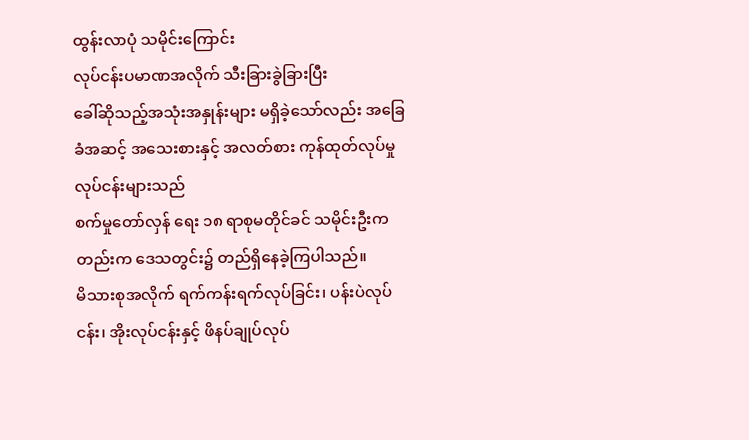ထွန်းလာပုံ သမိုင်းကြောင်း
လုပ်ငန်းပမာဏအလိုက် သီးခြားခွဲခြားပြီး
ခေါ်ဆိုသည့်အသုံးအနှုန်းများ မရှိခဲ့သော်လည်း အခြေခံအဆင့် အသေးစားနှင့် အလတ်စား ကုန်ထုတ်လုပ်မှုလုပ်ငန်းများသည်
စက်မှုတော်လှန် ရေး ၁၈ ရာစုမတိုင်ခင် သမိုင်းဦးကတည်းက ဒေသတွင်း၌ တည်ရှိနေခဲ့ကြပါသည်။
မိသားစုအလိုက် ရက်ကန်းရက်လုပ်ခြင်း၊ ပန်းပဲလုပ်ငန်း၊ အိုးလုပ်ငန်းနှင့် ဖိနပ်ချုပ်လုပ်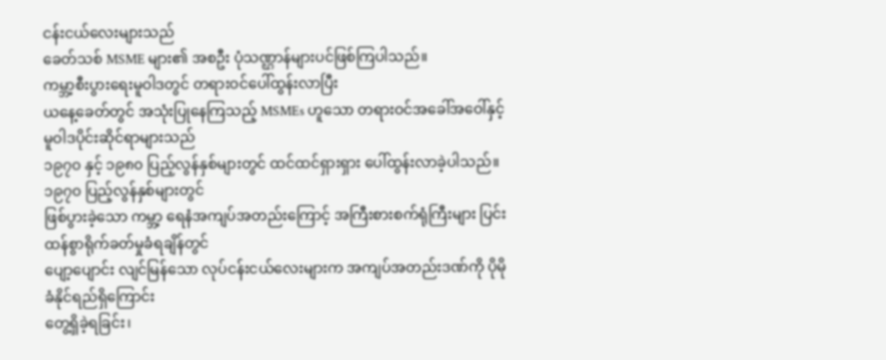ငန်းငယ်လေးများသည်
ခေတ်သစ် MSME များ၏ အစဦး ပုံသဏ္ဌာန်များပင်ဖြစ်ကြပါသည်။
ကမ္ဘာ့စီးပွားရေးမူဝါဒတွင် တရားဝင်ပေါ်ထွန်းလာပြီး
ယနေ့ခေတ်တွင် အသုံးပြုနေကြသည့် MSMEs ဟူသော တရားဝင်အခေါ်အဝေါ်နှင့် မူဝါဒပိုင်းဆိုင်ရာများသည်
၁၉၇၀ နှင့် ၁၉၈၀ ပြည့်လွန်နှစ်များတွင် ထင်ထင်ရှားရှား ပေါ်ထွန်းလာခဲ့ပါသည်။ ၁၉၇၀ ပြည့်လွန်နှစ်များတွင်
ဖြစ်ပွားခဲ့သော ကမ္ဘာ့ ရေနံအကျပ်အတည်းကြောင့် အကြီးစားစက်ရုံကြီးများ ပြင်းထန်စွာရိုက်ခတ်မှုခံရချိန်တွင်
ပျော့ပျောင်း လျင်မြန်သော လုပ်ငန်းငယ်လေးများက အကျပ်အတည်းဒဏ်ကို ပိုမိုခံနိုင်ရည်ရှိကြောင်း
တွေ့ရှိခဲ့ရခြင်း၊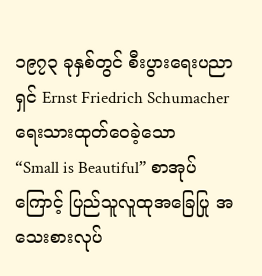၁၉၇၃ ခုနှစ်တွင် စီးပွားရေးပညာရှင် Ernst Friedrich Schumacher ရေးသားထုတ်ဝေခဲ့သော
“Small is Beautiful” စာအုပ်ကြောင့် ပြည်သူလူထုအခြေပြု အသေးစားလုပ်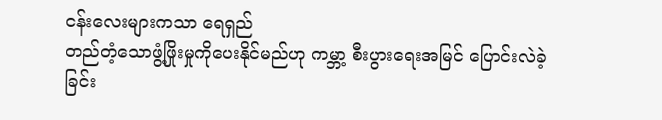ငန်းလေးများကသာ ရေရှည်
တည်တံ့သောဖွံ့ဖြိုးမှုကိုပေးနိုင်မည်ဟု ကမ္ဘာ့ စီးပွားရေးအမြင် ပြောင်းလဲခဲ့ခြင်း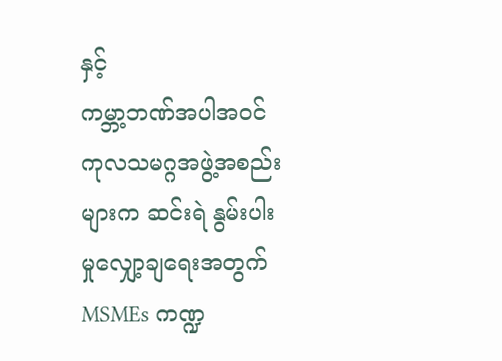နှင့်
ကမ္ဘာ့ဘဏ်အပါအဝင် ကုလသမဂ္ဂအဖွဲ့အစည်းများက ဆင်းရဲ နွမ်းပါးမှုလျှော့ချရေးအတွက်
MSMEs ကဏ္ဍ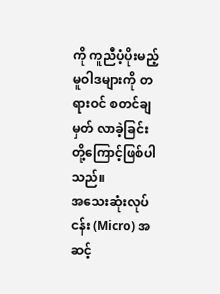ကို ကူညီပံ့ပိုးမည့် မူဝါဒများကို တရားဝင် စတင်ချမှတ် လာခဲ့ခြင်းတို့ကြောင့်ဖြစ်ပါသည်။
အသေးဆုံးလုပ်ငန်း (Micro) အဆင့်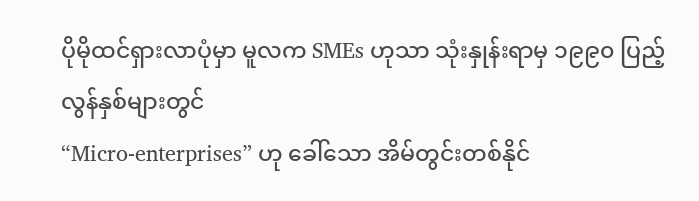ပိုမိုထင်ရှားလာပုံမှာ မူလက SMEs ဟုသာ သုံးနှုန်းရာမှ ၁၉၉၀ ပြည့်လွန်နှစ်များတွင်
“Micro-enterprises” ဟု ခေါ်သော အိမ်တွင်းတစ်နိုင်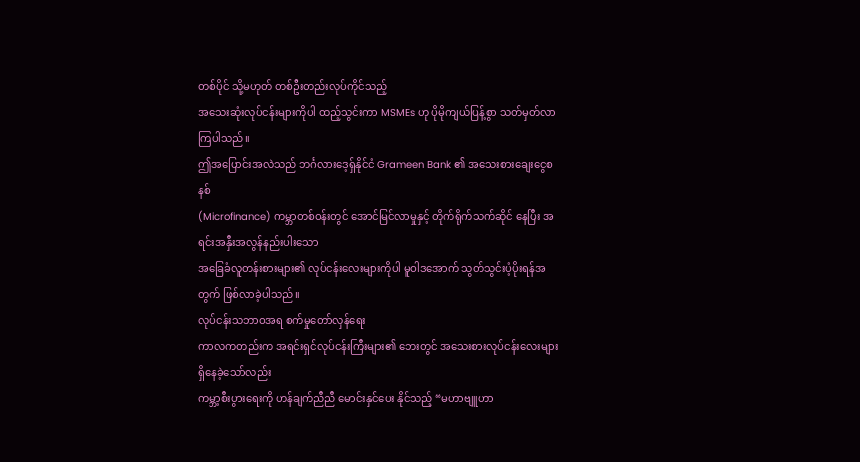တစ်ပိုင် သို့မဟုတ် တစ်ဦးတည်းလုပ်ကိုင်သည့်
အသေးဆုံးလုပ်ငန်းများကိုပါ ထည့်သွင်းကာ MSMEs ဟု ပိုမိုကျယ်ပြန့်စွာ သတ်မှတ်လာကြပါသည်။
ဤအပြောင်းအလဲသည် ဘင်္ဂလားဒေ့ရှ်နိုင်ငံ Grameen Bank ၏ အသေးစားချေးငွေစနစ်
(Microfinance) ကမ္ဘာတစ်ဝန်းတွင် အောင်မြင်လာမှုနှင့် တိုက်ရိုက်သက်ဆိုင် နေပြီး အရင်းအနှီးအလွန်နည်းပါးသော
အခြေခံလူတန်းစားများ၏ လုပ်ငန်းလေးများကိုပါ မူဝါဒအောက် သွတ်သွင်းပံ့ပိုးရန်အတွက် ဖြစ်လာခဲ့ပါသည်။
လုပ်ငန်းသဘာဝအရ စက်မှုတော်လှန်ရေး
ကာလကတည်းက အရင်းရှင်လုပ်ငန်းကြီးများ၏ ဘေးတွင် အသေးစားလုပ်ငန်းလေးများ ရှိနေခဲ့သော်လည်း
ကမ္ဘာ့စီးပွားရေးကို ဟန်ချက်ညီညီ မောင်းနှင်ပေး နိုင်သည့် “မဟာဗျူဟာ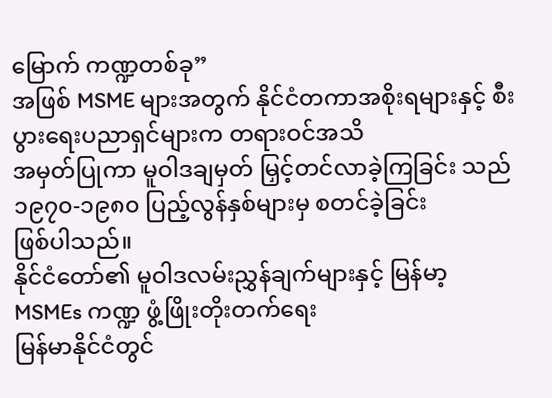မြောက် ကဏ္ဍတစ်ခု”
အဖြစ် MSME များအတွက် နိုင်ငံတကာအစိုးရများနှင့် စီးပွားရေးပညာရှင်များက တရားဝင်အသိ
အမှတ်ပြုကာ မူဝါဒချမှတ် မြှင့်တင်လာခဲ့ကြခြင်း သည် ၁၉၇၀-၁၉၈၀ ပြည့်လွန်နှစ်များမှ စတင်ခဲ့ခြင်း
ဖြစ်ပါသည်။
နိုင်ငံတော်၏ မူဝါဒလမ်းညွှန်ချက်များနှင့် မြန်မာ့
MSMEs ကဏ္ဍ ဖွံ့ဖြိုးတိုးတက်ရေး
မြန်မာနိုင်ငံတွင်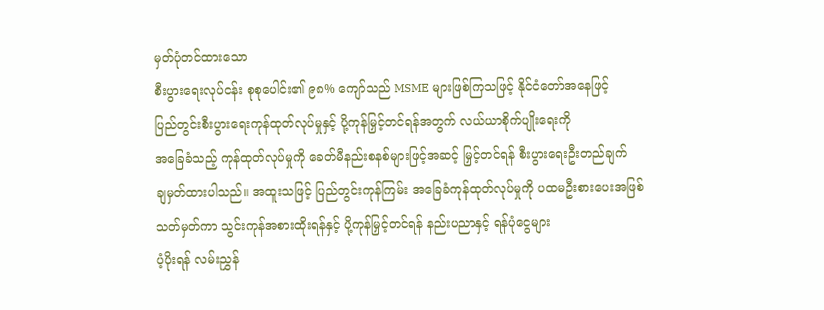မှတ်ပုံတင်ထားသော
စီးပွားရေးလုပ်ငန်း စုစုပေါင်း၏ ၉၈% ကျော်သည် MSME များဖြစ်ကြသဖြင့် နိုင်ငံတော်အနေဖြင့်
ပြည်တွင်းစီးပွားရေးကုန်ထုတ်လုပ်မှုနှင့် ပို့ကုန်မြှင့်တင်ရန်အတွက် လယ်ယာစိုက်ပျိုးရေးကို
အခြေခံသည့် ကုန်ထုတ်လုပ်မှုကို ခေတ်မီနည်းစနစ်များဖြင့်အဆင့် မြှင့်တင်ရန် စီးပွားရေးဦးတည်ချက်
ချမှတ်ထားပါသည်။ အထူးသဖြင့် ပြည်တွင်းကုန်ကြမ်း အခြေခံကုန်ထုတ်လုပ်မှုကို ပထမဦးစားပေးအဖြစ်
သတ်မှတ်ကာ သွင်းကုန်အစားထိုးရန်နှင့် ပို့ကုန်မြှင့်တင်ရန် နည်းပညာနှင့် ရန်ပုံငွေများ
ပံ့ပိုးရန် လမ်းညွှန်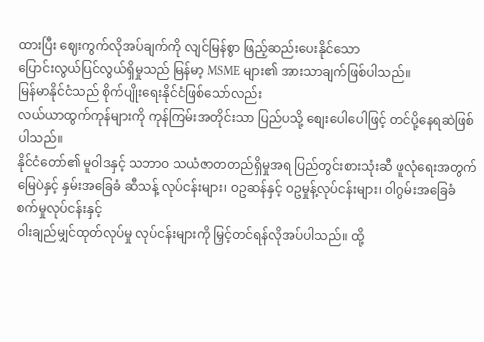ထားပြီး ဈေးကွက်လိုအပ်ချက်ကို လျင်မြန်စွာ ဖြည့်ဆည်းပေးနိုင်သော
ပြောင်းလွယ်ပြင်လွယ်ရှိမှုသည် မြန်မာ့ MSME များ၏ အားသာချက်ဖြစ်ပါသည်။
မြန်မာနိုင်ငံသည် စိုက်ပျိုးရေးနိုင်ငံဖြစ်သော်လည်း
လယ်ယာထွက်ကုန်များကို ကုန်ကြမ်းအတိုင်းသာ ပြည်ပသို့ စျေးပေါပေါဖြင့် တင်ပို့နေရဆဲဖြစ်ပါသည်။
နိုင်ငံတော်၏ မူဝါဒနှင့် သဘာဝ သယံဇာတတည်ရှိမှုအရ ပြည်တွင်းစားသုံးဆီ ဖူလုံရေးအတွက်
မြေပဲနှင့် နှမ်းအခြေခံ ဆီသန့် လုပ်ငန်းများ၊ ဝဥဆန်နှင့် ဝဥမှုန့်လုပ်ငန်းများ၊ ဝါဂွမ်းအခြေခံစက်မှုလုပ်ငန်းနှင့်
ဝါးချည်မျှင်ထုတ်လုပ်မှု လုပ်ငန်းများကို မြှင့်တင်ရန်လိုအပ်ပါသည်။ ထို့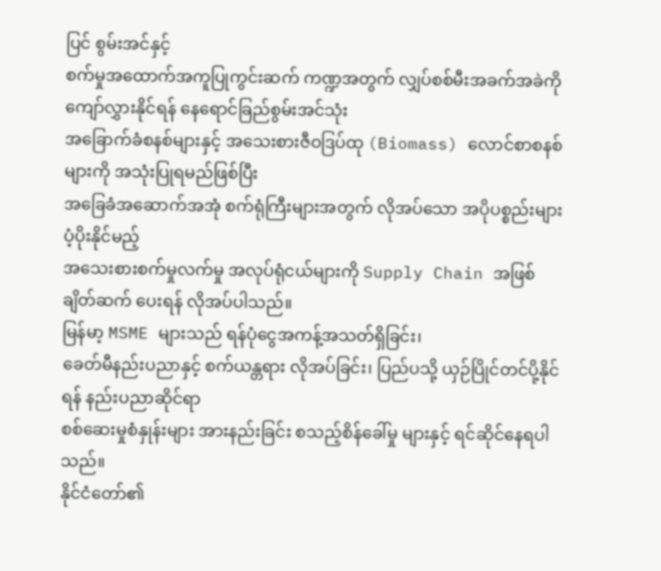ပြင် စွမ်းအင်နှင့်
စက်မှုအထောက်အကူပြုကွင်းဆက် ကဏ္ဍအတွက် လျှပ်စစ်မီးအခက်အခဲကို ကျော်လွှားနိုင်ရန် နေရောင်ခြည်စွမ်းအင်သုံး
အခြောက်ခံစနစ်များနှင့် အသေးစားဇီဝဒြပ်ထု (Biomass) လောင်စာစနစ်များကို အသုံးပြုရမည်ဖြစ်ပြီး
အခြေခံအဆောက်အအုံ စက်ရုံကြီးများအတွက် လိုအပ်သော အပိုပစ္စည်းများ ပံ့ပိုးနိုင်မည့်
အသေးစားစက်မှုလက်မှု အလုပ်ရုံငယ်များကို Supply Chain အဖြစ်ချိတ်ဆက် ပေးရန် လိုအပ်ပါသည်။
မြန်မာ့ MSME များသည် ရန်ပုံငွေအကန့်အသတ်ရှိခြင်း၊
ခေတ်မီနည်းပညာနှင့် စက်ယန္တရား လိုအပ်ခြင်း၊ ပြည်ပသို့ ယှဉ်ပြိုင်တင်ပို့နိုင်ရန် နည်းပညာဆိုင်ရာ
စစ်ဆေးမှုစံနှုန်းများ အားနည်းခြင်း စသည့်စိန်ခေါ်မှု များနှင့် ရင်ဆိုင်နေရပါသည်။
နိုင်ငံတော်၏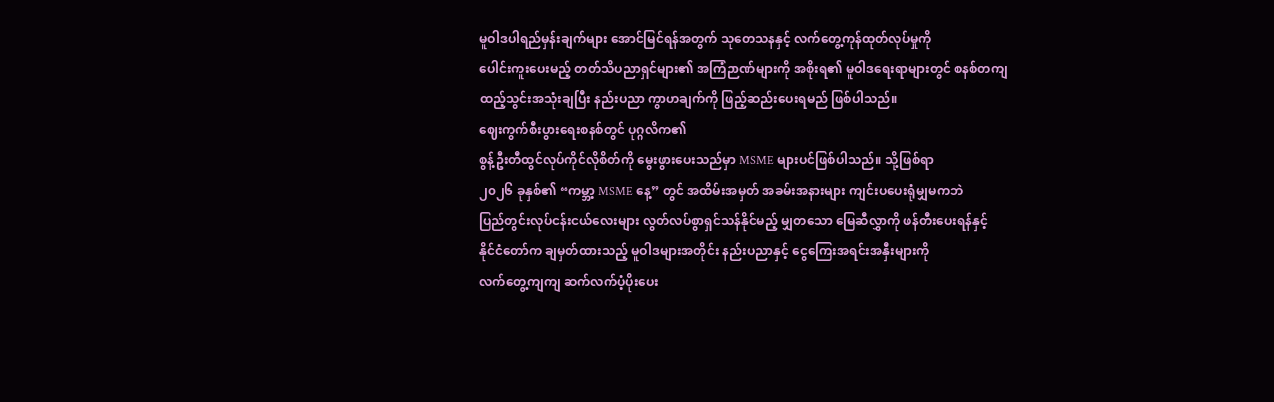မူဝါဒပါရည်မှန်းချက်များ အောင်မြင်ရန်အတွက် သုတေသနနှင့် လက်တွေ့ကုန်ထုတ်လုပ်မှုကို
ပေါင်းကူးပေးမည့် တတ်သိပညာရှင်များ၏ အကြံဉာဏ်များကို အစိုးရ၏ မူဝါဒရေးရာများတွင် စနစ်တကျ
ထည့်သွင်းအသုံးချပြီး နည်းပညာ ကွာဟချက်ကို ဖြည့်ဆည်းပေးရမည် ဖြစ်ပါသည်။
ဈေးကွက်စီးပွားရေးစနစ်တွင် ပုဂ္ဂလိက၏
စွန့်ဦးတီထွင်လုပ်ကိုင်လိုစိတ်ကို မွေးဖွားပေးသည်မှာ MSME များပင်ဖြစ်ပါသည်။ သို့ဖြစ်ရာ
၂၀၂၆ ခုနှစ်၏ “ကမ္ဘာ့ MSME နေ့” တွင် အထိမ်းအမှတ် အခမ်းအနားများ ကျင်းပပေးရုံမျှမကဘဲ
ပြည်တွင်းလုပ်ငန်းငယ်လေးများ လွတ်လပ်စွာရှင်သန်နိုင်မည့် မျှတသော မြေဆီလွှာကို ဖန်တီးပေးရန်နှင့်
နိုင်ငံတော်က ချမှတ်ထားသည့် မူဝါဒများအတိုင်း နည်းပညာနှင့် ငွေကြေးအရင်းအနှီးများကို
လက်တွေ့ကျကျ ဆက်လက်ပံ့ပိုးပေး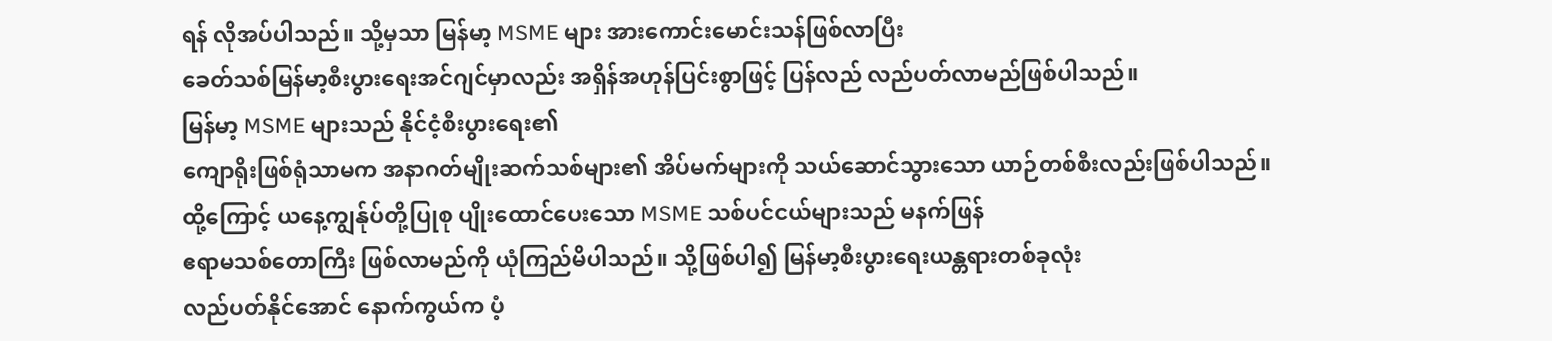ရန် လိုအပ်ပါသည်။ သို့မှသာ မြန်မာ့ MSME များ အားကောင်းမောင်းသန်ဖြစ်လာပြီး
ခေတ်သစ်မြန်မာ့စီးပွားရေးအင်ဂျင်မှာလည်း အရှိန်အဟုန်ပြင်းစွာဖြင့် ပြန်လည် လည်ပတ်လာမည်ဖြစ်ပါသည်။
မြန်မာ့ MSME များသည် နိုင်ငံ့စီးပွားရေး၏
ကျောရိုးဖြစ်ရုံသာမက အနာဂတ်မျိုးဆက်သစ်များ၏ အိပ်မက်များကို သယ်ဆောင်သွားသော ယာဉ်တစ်စီးလည်းဖြစ်ပါသည်။
ထို့ကြောင့် ယနေ့ကျွန်ုပ်တို့ပြုစု ပျိုးထောင်ပေးသော MSME သစ်ပင်ငယ်များသည် မနက်ဖြန်
ဧရာမသစ်တောကြီး ဖြစ်လာမည်ကို ယုံကြည်မိပါသည်။ သို့ဖြစ်ပါ၍ မြန်မာ့စီးပွားရေးယန္တရားတစ်ခုလုံး
လည်ပတ်နိုင်အောင် နောက်ကွယ်က ပံ့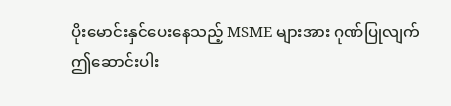ပိုးမောင်းနှင်ပေးနေသည့် MSME များအား ဂုဏ်ပြုလျက်
ဤဆောင်းပါး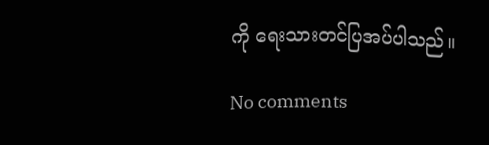ကို ရေးသားတင်ပြအပ်ပါသည်။

No comments